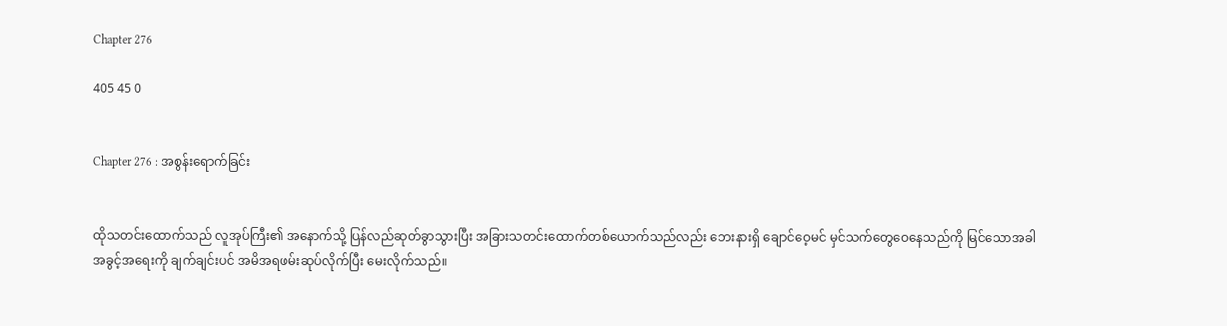Chapter 276

405 45 0


Chapter 276 : အစွန်းရောက်ခြင်း


ထိုသတင်းထောက်သည် လူအုပ်ကြီး၏ အနောက်သို့ ပြန်လည်ဆုတ်ခွာသွားပြီး အခြားသတင်းထောက်တစ်ယောက်သည်လည်း ဘေးနားရှိ ချောင်ဝေ့မင် မှင်သက်တွေဝေနေသည်ကို မြင်သောအခါ အခွင့်အရေးကို ချက်ချင်းပင် အမိအရဖမ်းဆုပ်လိုက်ပြီး မေးလိုက်သည်။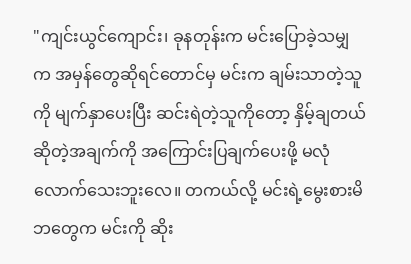"ကျင်းယွင်ကျောင်း၊ ခုနတုန်းက မင်းပြောခဲ့သမျှက အမှန်တွေဆိုရင်တောင်မှ မင်းက ချမ်းသာတဲ့သူကို မျက်နှာပေးပြီး ဆင်းရဲတဲ့သူကိုတော့ နှိမ့်ချတယ်ဆိုတဲ့အချက်ကို အကြောင်းပြချက်ပေးဖို့ မလုံလောက်သေးဘူးလေ။ တကယ်လို့ မင်းရဲ့မွေးစားမိဘတွေက မင်းကို ဆိုး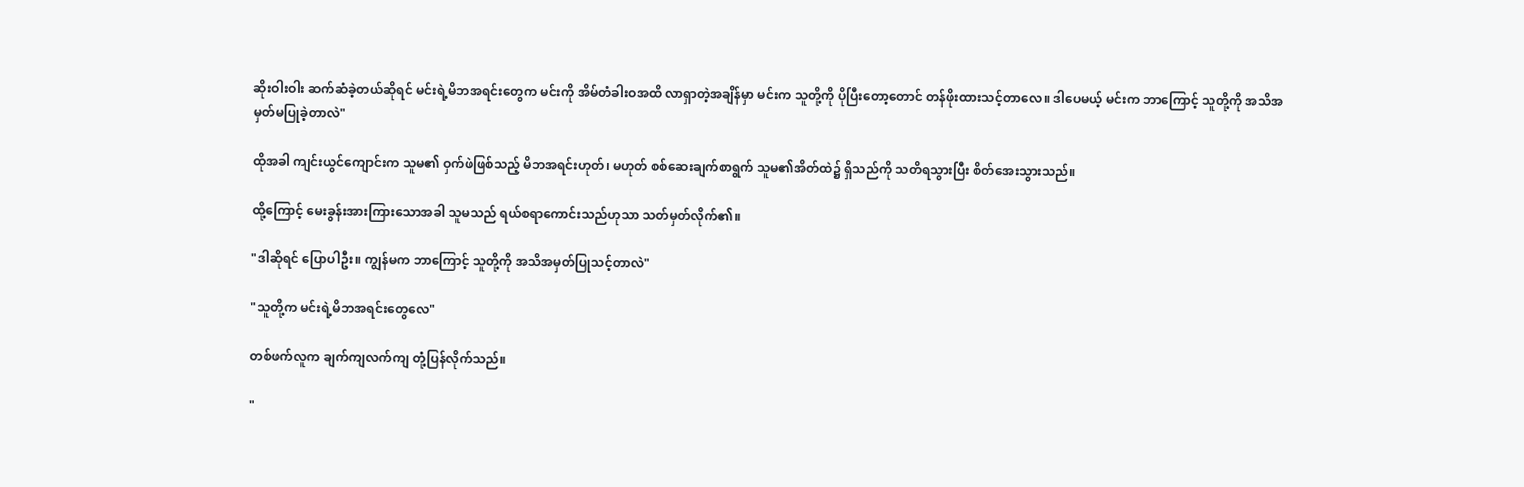ဆိုးဝါးဝါး ဆက်ဆံခဲ့တယ်ဆိုရင် မင်းရဲ့မိဘအရင်းတွေက မင်းကို အိမ်တံခါးဝအထိ လာရှာတဲ့အချိန်မှာ မင်းက သူတို့ကို ပိုပြီးတော့တောင် တန်ဖိုးထားသင့်တာလေ။ ဒါပေမယ့် မင်းက ဘာကြောင့် သူတို့ကို အသိအမှတ်မပြုခဲ့တာလဲ"

ထိုအခါ ကျင်းယွင်ကျောင်းက သူမ၏ ဝှက်ဖဲဖြစ်သည့် မိဘအရင်းဟုတ်၊ မဟုတ် စစ်ဆေးချက်စာရွက် သူမ၏အိတ်ထဲ၌ ရှိသည်ကို သတိရသွားပြီး စိတ်အေးသွားသည်။

ထို့ကြောင့် မေးခွန်းအားကြားသောအခါ သူမသည် ရယ်စရာကောင်းသည်ဟုသာ သတ်မှတ်လိုက်၏။

"ဒါဆိုရင် ပြောပါဦး။ ကျွန်မက ဘာကြောင့် သူတို့ကို အသိအမှတ်ပြုသင့်တာလဲ"

"သူတို့က မင်းရဲ့မိဘအရင်းတွေလေ"

တစ်ဖက်လူက ချက်ကျလက်ကျ တုံ့ပြန်လိုက်သည်။

"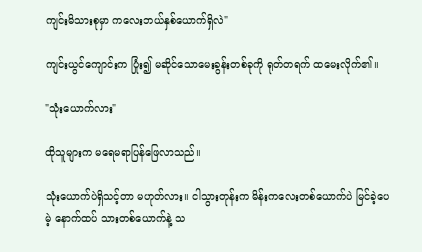ကျင်းမိသားစုမှာ ကလေးဘယ်နှစ်ယောက်ရှိလဲ"

ကျင်းယွင်ကျောင်းက ပြုံး၍ မဆိုင်သောမေးခွန်းတစ်ခုကို ရုတ်တရက် ထမေးလိုက်၏။

"သုံးယောက်လား"

ထိုသူများက မရေမရာပြန်ဖြေလာသည်။

သုံးယောက်ပဲရှိသင့်တာ မဟုတ်လား။ ငါသွားတုန်းက မိန်းကလေးတစ်ယောက်ပဲ မြင်ခဲ့ပေမဲ့ နောက်ထပ် သားတစ်ယောက်နဲ့ သ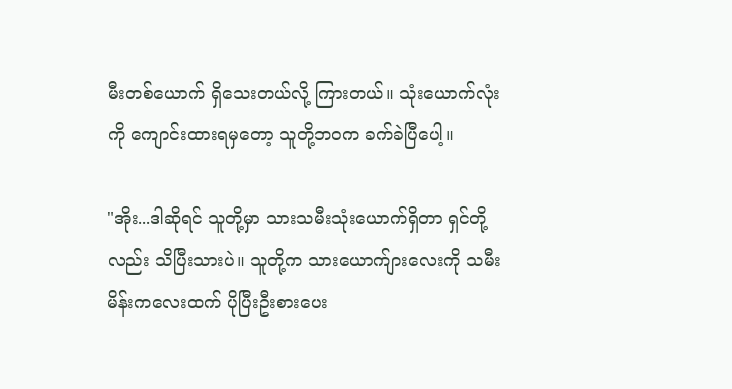မီးတစ်ယောက် ရှိသေးတယ်လို့ ကြားတယ်။ သုံးယောက်လုံးကို ကျောင်းထားရမှတော့ သူတို့ဘဝက ခက်ခဲပြီပေါ့။

"အိုး...ဒါဆိုရင် သူတို့မှာ သားသမီးသုံးယောက်ရှိတာ ရှင်တို့လည်း သိပြီးသားပဲ။ သူတို့က သားယောက်ျားလေးကို သမီးမိန်းကလေးထက် ပိုပြီးဦးစားပေး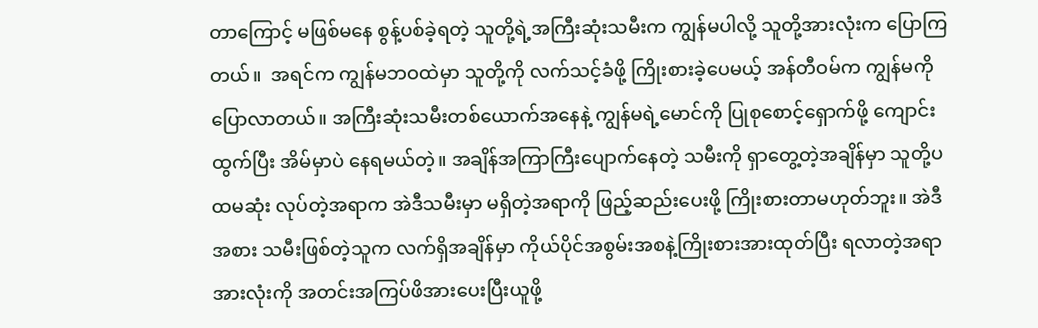တာကြောင့် မဖြစ်မနေ စွန့်ပစ်ခဲ့ရတဲ့ သူတို့ရဲ့အကြီးဆုံးသမီးက ကျွန်မပါလို့ သူတို့အားလုံးက ပြောကြတယ်။  အရင်က ကျွန်မဘဝထဲမှာ သူတို့ကို လက်သင့်ခံဖို့ ကြိုးစားခဲ့ပေမယ့် အန်တီဝမ်က ကျွန်မကို ပြောလာတယ်။ အကြီးဆုံးသမီးတစ်ယောက်အနေနဲ့ ကျွန်မရဲ့မောင်ကို ပြုစုစောင့်ရှောက်ဖို့ ကျောင်းထွက်ပြီး အိမ်မှာပဲ နေရမယ်တဲ့။ အချိန်အကြာကြီးပျောက်နေတဲ့ သမီးကို ရှာတွေ့တဲ့အချိန်မှာ သူတို့ပထမဆုံး လုပ်တဲ့အရာက အဲဒီသမီးမှာ မရှိတဲ့အရာကို ဖြည့်ဆည်းပေးဖို့ ကြိုးစားတာမဟုတ်ဘူး။ အဲဒီအစား သမီးဖြစ်တဲ့သူက လက်ရှိအချိန်မှာ ကိုယ်ပိုင်အစွမ်းအစနဲ့ကြိုးစားအားထုတ်ပြီး ရလာတဲ့အရာအားလုံးကို အတင်းအကြပ်ဖိအားပေးပြီးယူဖို့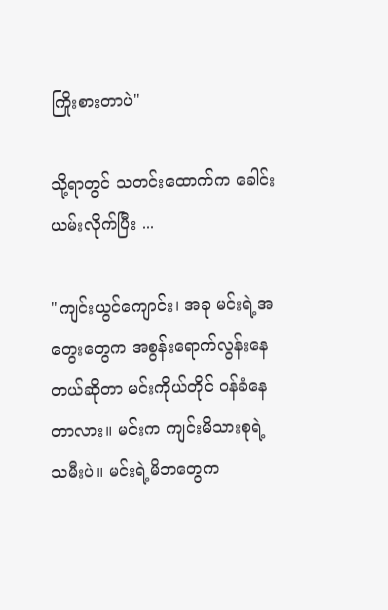ကြိုးစားတာပဲ"

သို့ရာတွင် သတင်းထောက်က ခေါင်းယမ်းလိုက်ပြီး ...

"ကျင်းယွင်ကျောင်း၊ အခု မင်းရဲ့အတွေးတွေက အစွန်းရောက်လွန်းနေတယ်ဆိုတာ မင်းကိုယ်တိုင် ဝန်ခံနေတာလား။ မင်းက ကျင်းမိသားစုရဲ့သမီးပဲ။ မင်းရဲ့မိဘတွေက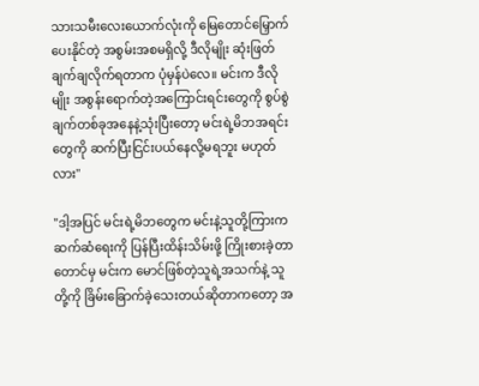သားသမီးလေးယောက်လုံးကို မြေတောင်မြှောက်ပေးနိုင်တဲ့ အစွမ်းအစမရှိလို့ ဒီလိုမျိုး ဆုံးဖြတ်ချက်ချလိုက်ရတာက ပုံမှန်ပဲလေ။ မင်းက ဒီလိုမျိုး အစွန်းရောက်တဲ့အကြောင်းရင်းတွေကို စွပ်စွဲချက်တစ်ခုအနေနဲ့သုံးပြီးတော့ မင်းရဲ့မိဘအရင်းတွေကို ဆက်ပြီးငြင်းပယ်နေလို့မရဘူး မဟုတ်လား"

"ဒါ့အပြင် မင်းရဲ့မိဘတွေက မင်းနဲ့သူတို့ကြားက ဆက်ဆံရေးကို ပြန်ပြီးထိန်းသိမ်းဖို့ ကြိုးစားခဲ့တာတောင်မှ မင်းက မောင်ဖြစ်တဲ့သူရဲ့အသက်နဲ့ သူတို့ကို ခြိမ်းခြောက်ခဲ့သေးတယ်ဆိုတာကတော့ အ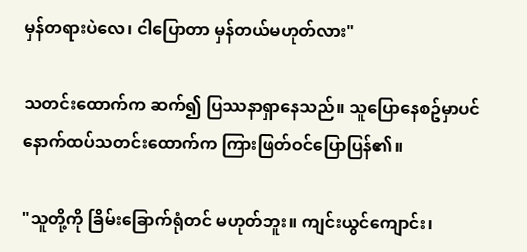မှန်တရားပဲလေ၊ ငါပြောတာ မှန်တယ်မဟုတ်လား"

သတင်းထောက်က ဆက်၍ ပြဿနာရှာနေသည်။ သူပြောနေစဥ်မှာပင် နောက်ထပ်သတင်းထောက်က ကြားဖြတ်ဝင်ပြောပြန်၏။

"သူတို့ကို ခြိမ်းခြောက်ရုံတင် မဟုတ်ဘူး။ ကျင်းယွင်ကျောင်း၊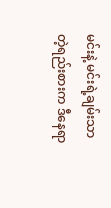မင်းနဲ့ မင်းရဲ့ချမ်းသာတဲ့ရည်းစားက ဒီနေရာ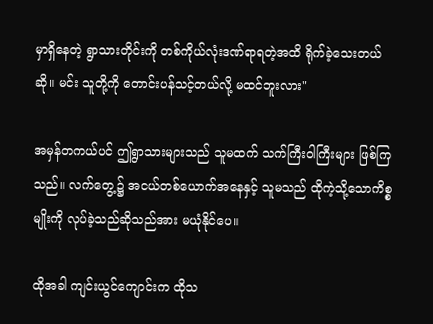မှာရှိနေတဲ့ ရွာသားတိုင်းကို တစ်ကိုယ်လုံးဒဏ်ရာရတဲ့အထိ ရိုက်ခဲ့သေးတယ်ဆို။ မင်း သူတို့ကို တောင်းပန်သင့်တယ်လို့ မထင်ဘူးလား"

အမှန်တကယ်ပင် ဤရွာသားများသည် သူမထက် သက်ကြီးဝါကြီးများ ဖြစ်ကြသည်။ လက်တွေ့၌ အငယ်တစ်ယောက်အနေနှင့် သူမသည် ထိုကဲ့သို့သောကိစ္စမျိုးကို လုပ်ခဲ့သည်ဆိုသည်အား မယုံနိုင်ပေ။

ထိုအခါ ကျင်းယွင်ကျောင်းက ထိုသ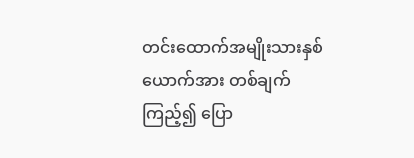တင်းထောက်အမျိုးသားနှစ်ယောက်အား တစ်ချက်ကြည့်၍ ပြော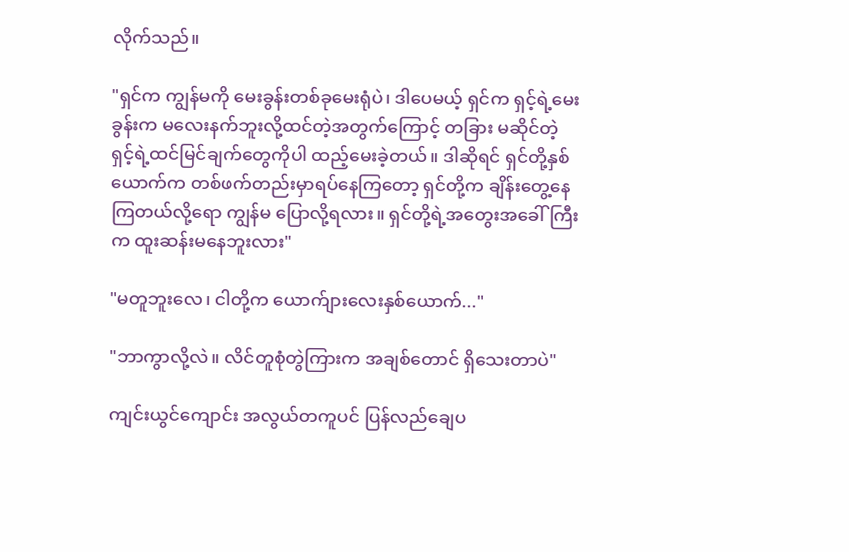လိုက်သည်။

"ရှင်က ကျွန်မကို မေးခွန်းတစ်ခုမေးရုံပဲ၊ ဒါပေမယ့် ရှင်က ရှင့်ရဲ့မေးခွန်းက မလေးနက်ဘူးလို့ထင်တဲ့အတွက်ကြောင့် တခြား မဆိုင်တဲ့ ရှင့်ရဲ့ထင်မြင်ချက်တွေကိုပါ ထည့်မေးခဲ့တယ်။ ဒါဆိုရင် ရှင်တို့နှစ်ယောက်က တစ်ဖက်တည်းမှာရပ်နေကြတော့ ရှင်တို့က ချိန်းတွေ့နေကြတယ်လို့ရော ကျွန်မ ပြောလို့ရလား။ ရှင်တို့ရဲ့အတွေးအခေါ်ကြီးက ထူးဆန်းမနေဘူးလား"

"မတူဘူးလေ၊ ငါတို့က ယောက်ျားလေးနှစ်ယောက်..."

"ဘာကွာလို့လဲ။ လိင်တူစုံတွဲကြားက အချစ်တောင် ရှိသေးတာပဲ"

ကျင်းယွင်ကျောင်း အလွယ်တကူပင် ပြန်လည်ချေပ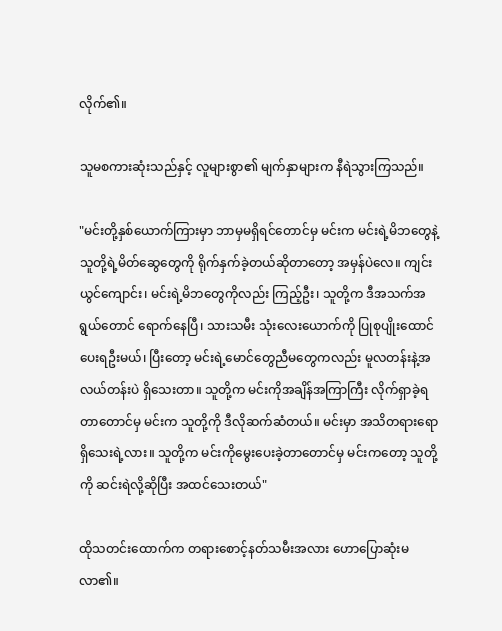လိုက်၏။

သူမစကားဆုံးသည်နှင့် လူများစွာ၏ မျက်နှာများက နီရဲသွားကြသည်။

"မင်းတို့နှစ်ယောက်ကြားမှာ ဘာမှမရှိရင်တောင်မှ မင်းက မင်းရဲ့မိဘတွေနဲ့သူတို့ရဲ့မိတ်ဆွေတွေကို ရိုက်နှက်ခဲ့တယ်ဆိုတာတော့ အမှန်ပဲလေ။ ကျင်းယွင်ကျောင်း၊ မင်းရဲ့မိဘတွေကိုလည်း ကြည့်ဦး၊ သူတို့က ဒီအသက်အရွယ်တောင် ရောက်နေပြီ၊ သားသမီး သုံးလေးယောက်ကို ပြုစုပျိုးထောင်ပေးရဦးမယ်၊ ပြီးတော့ မင်းရဲ့မောင်တွေညီမတွေကလည်း မူလတန်းနဲ့အလယ်တန်းပဲ ရှိသေးတာ။ သူတို့က မင်းကိုအချိန်အကြာကြီး လိုက်ရှာခဲ့ရတာတောင်မှ မင်းက သူတို့ကို ဒီလိုဆက်ဆံတယ်။ မင်းမှာ အသိတရားရော ရှိသေးရဲ့လား။ သူတို့က မင်းကိုမွေးပေးခဲ့တာတောင်မှ မင်းကတော့ သူတို့ကို ဆင်းရဲလို့ဆိုပြီး အထင်သေးတယ်"

ထိုသတင်းထောက်က တရားစောင့်နတ်သမီးအလား ဟောပြောဆုံးမလာ၏။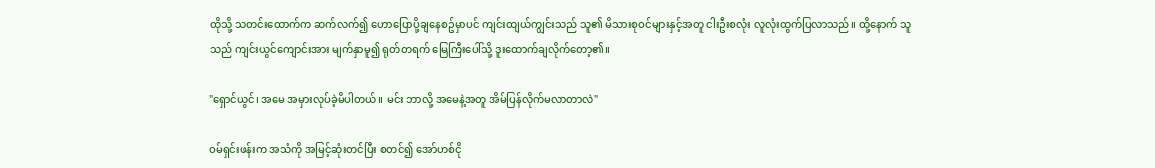ထိုသို့ သတင်းထောက်က ဆက်လက်၍ ဟောပြောပို့ချနေစဥ်မှာပင် ကျင်းထျယ်ကျွင်းသည် သူ၏ မိသားစုဝင်များနှင့်အတူ ငါးဦးစလုံး လူလုံးထွက်ပြလာသည်။ ထို့နောက် သူသည် ကျင်းယွင်ကျောင်းအား မျက်နှာမူ၍ ရုတ်တရက် မြေကြီးပေါ်သို့ ဒူးထောက်ချလိုက်တော့၏။

"ရှောင်ယွင်၊ အမေ အမှားလုပ်ခဲ့မိပါတယ်။ မင်း ဘာလို့ အမေနဲ့အတူ အိမ်ပြန်လိုက်မလာတာလဲ"

ဝမ်ရှင်းဖန်းက အသံကို အမြင့်ဆုံးတင်ပြီး စတင်၍ အော်ဟစ်ငို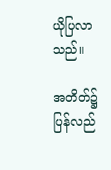ယိုပြလာသည်။

အတိတ်၌ ပြန်လည်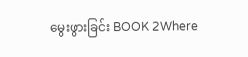မွေးဖွားခြင်း BOOK 2Where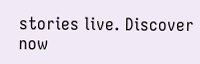stories live. Discover now